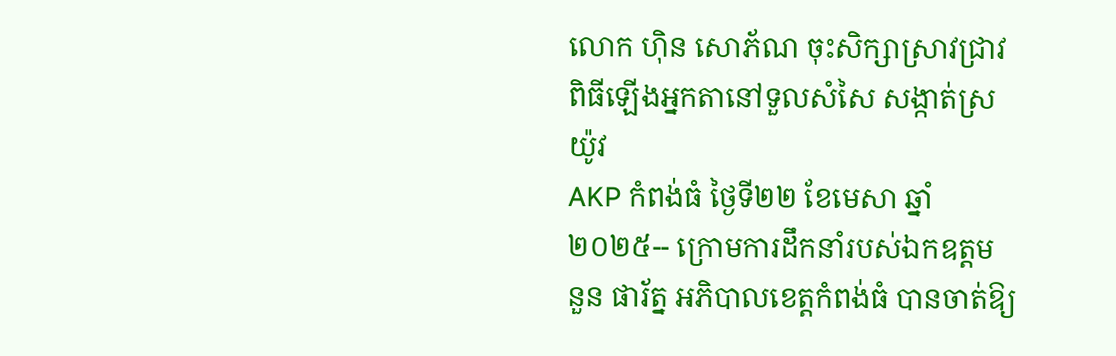លោក ហ៊ិន សោភ័ណ ចុះសិក្សាស្រាវជ្រាវពិធីឡើងអ្នកតានៅទួលសំសៃ សង្កាត់ស្រយ៉ូវ
AKP កំពង់ធំ ថ្ងៃទី២២ ខែមេសា ឆ្នាំ២០២៥-- ក្រោមការដឹកនាំរបស់ឯកឧត្តម នួន ផារ័ត្ន អភិបាលខេត្តកំពង់ធំ បានចាត់ឱ្យ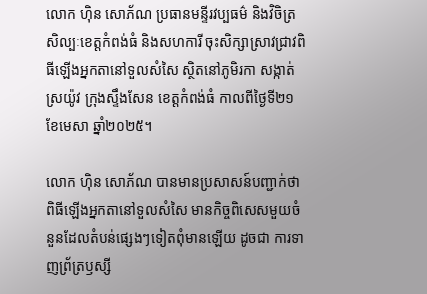លោក ហ៊ិន សោភ័ណ ប្រធានមន្ទីរវប្បធម៌ និងវិចិត្រសិល្បៈខេត្តកំពង់ធំ និងសហការី ចុះសិក្សាស្រាវជ្រាវពិធីឡើងអ្នកតានៅទួលសំសៃ ស្ថិតនៅភូមិរកា សង្កាត់ស្រយ៉ូវ ក្រុងស្ទឹងសែន ខេត្តកំពង់ធំ កាលពីថ្ងៃទី២១ ខែមេសា ឆ្នាំ២០២៥។

លោក ហ៊ិន សោភ័ណ បានមានប្រសាសន៍បញ្ជាក់ថា ពិធីឡើងអ្នកតានៅទួលសំសៃ មានកិច្ចពិសេសមួយចំនួនដែលតំបន់ផ្សេងៗទៀតពុំមានឡើយ ដូចជា ការទាញព្រ័ត្រឫស្សី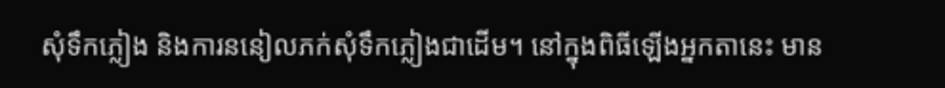សុំទឹកភ្លៀង និងការននៀលភក់សុំទឹកភ្លៀងជាដើម។ នៅក្នុងពិធីឡើងអ្នកតានេះ មាន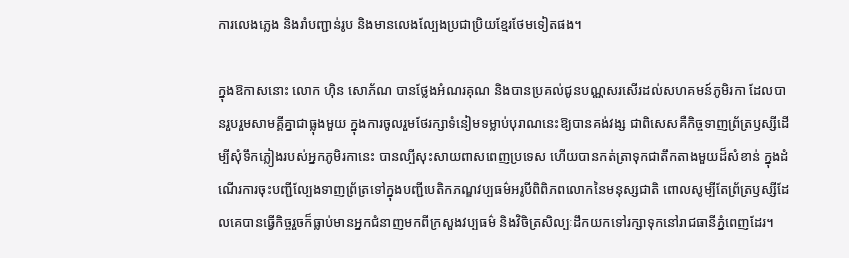ការលេងភ្លេង និងរាំបញ្ជាន់រូប និងមានលេងល្បែងប្រជាប្រិយខ្មែរថែមទៀតផង។

ក្នុងឱកាសនោះ លោក ហ៊ិន សោភ័ណ បានថ្លែងអំណរគុណ និងបានប្រគល់ជូនបណ្ណសរសើរដល់សហគមន៍ភូមិរកា ដែលបានរួបរួមសាមគ្គីគ្នាជាធ្លុងមួយ ក្នុងការចូលរួមថែរក្សាទំនៀមទម្លាប់បុរាណនេះឱ្យបានគង់វង្ស ជាពិសេសគឺកិច្ចទាញព្រ័ត្រឫស្សីដើម្បីសុំទឹកភ្លៀងរបស់អ្នកភូមិរកានេះ បានល្បីសុះសាយពាសពេញប្រទេស ហើយបានកត់ត្រាទុកជាតឹកតាងមួយដ៏សំខាន់ ក្នុងដំណើរការចុះបញ្ជីល្បែងទាញព្រ័ត្រទៅក្នុងបញ្ជីបេតិកភណ្ឌវប្បធម៌អរូបីពិពិភពលោកនៃមនុស្សជាតិ ពោលសូម្បីតែព្រ័ត្រឫស្សីដែលគេបានធ្វើកិច្ចរួចក៏ធ្លាប់មានអ្នកជំនាញមកពីក្រសួងវប្បធម៌ និងវិចិត្រសិល្បៈដឹកយកទៅរក្សាទុកនៅរាជធានីភ្នំពេញដែរ។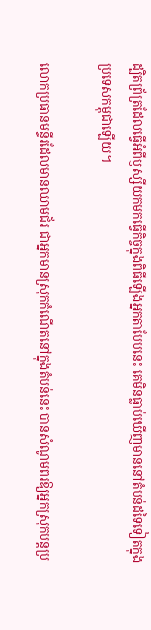ដ្បិតព្រ័ត្រដែលធ្វើអំពីឫស្សីយកមកធ្វើកិច្ចក្នុងពិធីឡើងអ្នកតាបែបនេះ គេមិនធ្លាប់ឃើញមាននៅតំបន់ដទៃទៀតក្នុងប្រទេសកម្ពុជាឡើយ។

លោកប្រធានមន្ទីរដែលមានឈាមជ័រ ជាអ្នកមានស្រុកកំណើតនៅក្នុងតំបន់នេះ បានសំណូមពរឱ្យអ្នកស្រុកបន្តប្រ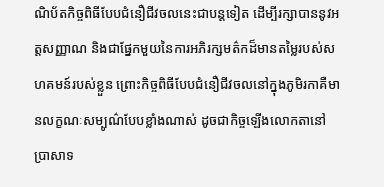ណិប័តកិច្ចពិធីបែបជំនឿជីវចលនេះជាបន្តទៀត ដើម្បីរក្សាបាននូវអត្តសញ្ញាណ និងជាផ្នែកមួយនៃការអភិរក្សមត៌កដ៏មានតម្លៃរបស់សហគមន៍របស់ខ្លួន ព្រោះកិច្ចពិធីបែបជំនឿជីវចលនៅក្នុងភូមិរកាគឺមានលក្ខណៈសម្បូណ៌បែបខ្លាំងណាស់ ដូចជាកិច្ចឡើងលោកតានៅប្រាសាទ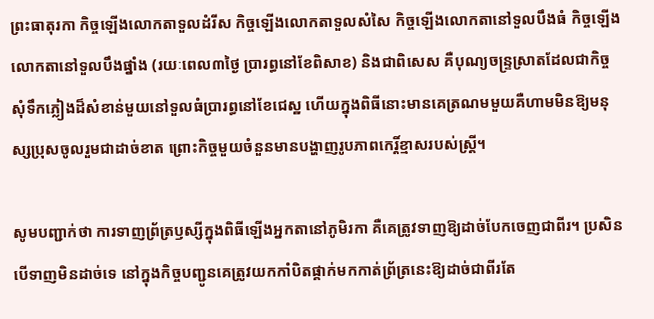ព្រះធាតុរកា កិច្ចឡើងលោកតាទួលដំរីស កិច្ចឡើងលោកតាទួលសំសៃ កិច្ចឡើងលោកតានៅទួលបឹងធំ កិច្ចឡើងលោកតានៅទួលបឹងផ្នាំង (រយៈពេល៣ថ្ងៃ ប្រារព្ធនៅខែពិសាខ) និងជាពិសេស គឺបុណ្យចន្រ្ទស្រាតដែលជាកិច្ចសុំទឹកភ្លៀងដ៏សំខាន់មួយនៅទួលធំប្រារព្ធនៅខែជេស្ឋ ហើយក្នុងពិធីនោះមានគេត្រណមមួយគឺហាមមិនឱ្យមនុស្សប្រុសចូលរួមជាដាច់ខាត ព្រោះកិច្ចមួយចំនួនមានបង្ហាញរូបភាពកេរ្តិ៍ខ្មាសរបស់ស្រ្តី។

សូមបញ្ជាក់ថា ការទាញព្រ័ត្រឫស្សីក្នុងពិធីឡើងអ្នកតានៅភូមិរកា គឺគេត្រូវទាញឱ្យដាច់បែកចេញជាពីរ។ ប្រសិនបើទាញមិនដាច់ទេ នៅក្នុងកិច្ចបញ្ជូនគេត្រូវយកកាំបិតផ្គាក់មកកាត់ព្រ័ត្រនេះឱ្យដាច់ជាពីរតែ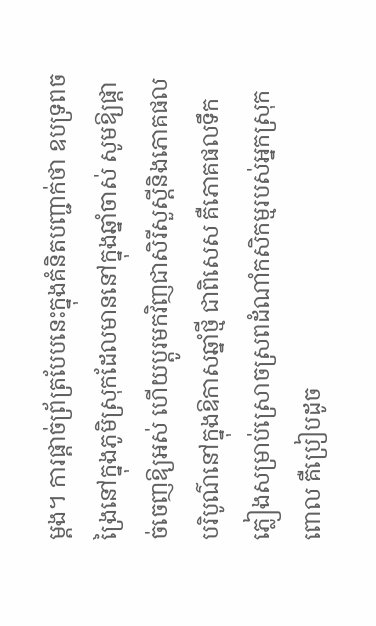ម្តង។ ការផ្តាច់ព្រ័ត្របែបនេះក្នុងគំនិតបញ្ជាក់ថា ឧបទ្រពចង្រៃនៅក្នុងភូមិស្រុកដែលមាននៅក្នុងឆ្នាំចាស់ សូមឱ្យផ្តាច់ចេញឱ្យអស់ ហើយប្តូរមកវិញជាសិរីសួស្តីនិងភោគផលបរិបូណ៌នៅក្នុងឱកាសឆ្នាំថ្មី ជាពិសេស គឺភោគផលទឹកភ្លៀងសម្រាប់ស្រោចស្រពដំណាំកសិកម្មរបស់អ្នកស្រុក ពោល គឺប្រៀបដូច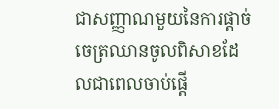ជាសញ្ញាណមួយនៃការផ្តាច់ចេត្រឈានចូលពិសាខដែលជាពេលចាប់ផ្តើ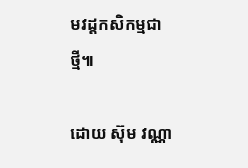មវដ្តកសិកម្មជាថ្មី៕

ដោយ ស៊ុម វណ្ណា